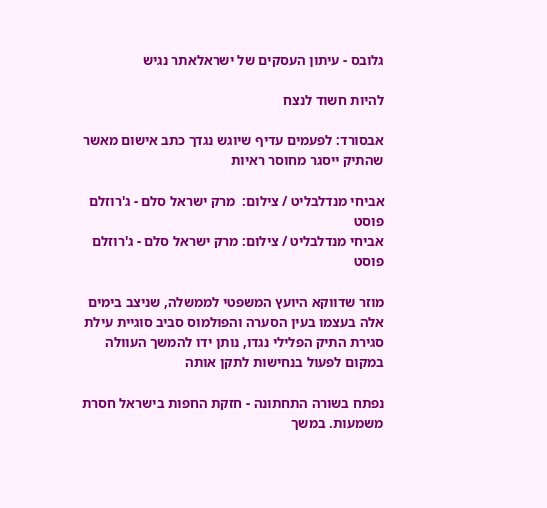גלובס - עיתון העסקים של ישראלאתר נגיש

להיות חשוד לנצח

אבסורד: לפעמים עדיף שיוגש נגדך כתב אישום מאשר שהתיק ייסגר מחוסר ראיות

אביחי מנדלבליט / צילום:  מרק ישראל סלם - ג'רוזלם פוסט
אביחי מנדלבליט / צילום: מרק ישראל סלם - ג'רוזלם פוסט

מוזר שדווקא היועץ המשפטי לממשלה, שניצב בימים אלה בעצמו בעין הסערה והפולמוס סביב סוגיית עילת סגירת התיק הפלילי נגדו, נותן ידו להמשך העוולה במקום לפעול בנחישות לתקן אותה

נפתח בשורה התחתונה - חזקת החפות בישראל חסרת משמעות. במשך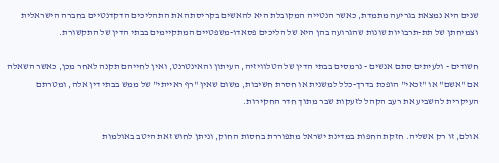שנים היא נמצאת בגריעה מתמדת, כאשר הנטייה המקובלת היא להאשים בקריסתה את התהליכים הדקדנטיים בחברה הישראלית וצמיחתן של תת-תרבויות שונות שהגרועה בהן היא של הליכים פסאדו-משפטיים המתקיימים בבתי הדין של התקשורת.

חשודים - ולעיתים סתם אנשים - נרמסים בבתי הדין של הטלוויזיה, העיתון והאינטרנט, ואין לחייהם תקנה לאחר מכן, כאשר השאלה אם "אשם" או "זכאי" הופכת בדרך-כלל למשנית או חסרת חשיבות, משום שאין "רף ראייתי" של ממש בבתי דין אלה, ומטרתם העיקרית להשביע את רעב הקהל לזעקות שבר מתוך חדר החקירות.

אולם, זו רק אשליה. חזקת החפות במדינת ישראל מתפוררת בחסות החוק, וניתן לחוש זאת היטב באולמות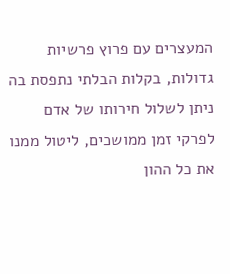המעצרים עם פרוץ פרשיות גדולות, בקלות הבלתי נתפסת בה ניתן לשלול חירותו של אדם לפרקי זמן ממושכים, ליטול ממנו את כל ההון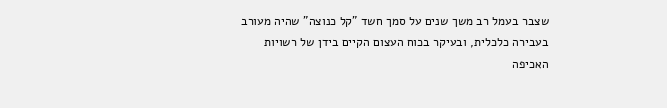שצבר בעמל רב משך שנים על סמך חשד "קל כנוצה" שהיה מעורב בעבירה כלכלית, ובעיקר בכוח העצום הקיים בידן של רשויות האכיפה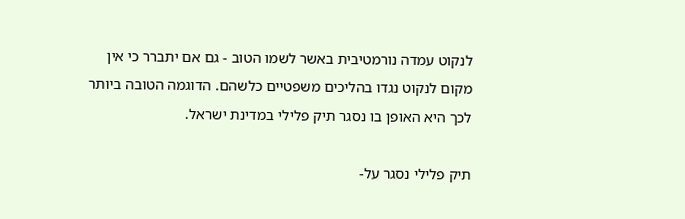לנקוט עמדה נורמטיבית באשר לשמו הטוב - גם אם יתברר כי אין מקום לנקוט נגדו בהליכים משפטיים כלשהם. הדוגמה הטובה ביותר לכך היא האופן בו נסגר תיק פלילי במדינת ישראל.

תיק פלילי נסגר על-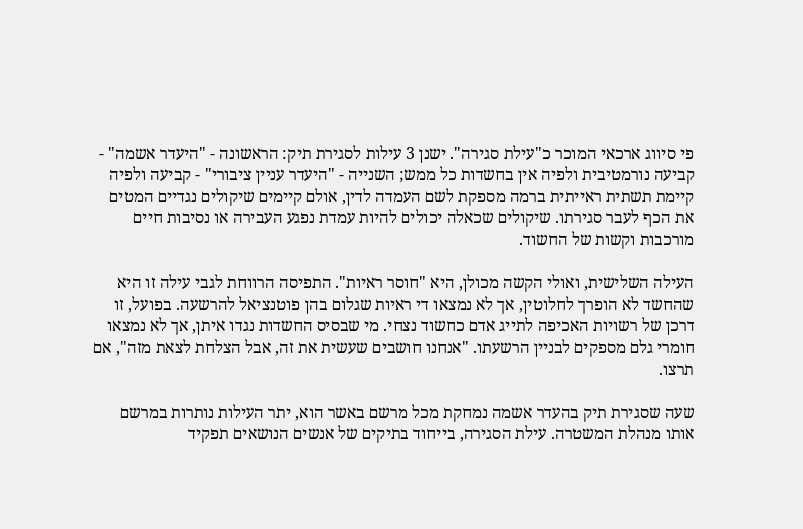פי סיווג ארכאי המוכר כ"עילת סגירה". ישנן 3 עילות לסגירת תיק: הראשונה - "היעדר אשמה" - קביעה נורמטיבית ולפיה אין בחשדות כל ממש; השנייה - "היעדר עניין ציבורי" - קביעה ולפיה קיימת תשתית ראייתית ברמה מספקת לשם העמדה לדין, אולם קיימים שיקולים נגדיים המטים את הכף לעבר סגירתו. שיקולים שכאלה יכולים להיות עמדת נפגע העבירה או נסיבות חיים מורכבות וקשות של החשוד.

העילה השלישית, ואולי הקשה מכולן, היא "חוסר ראיות". התפיסה הרווחת לגבי עילה זו היא שהחשד לא הופרך לחלוטין, אך לא נמצאו די ראיות שגלום בהן פוטנציאל להרשעה. בפועל, זו דרכן של רשויות האכיפה לתייג אדם כחשוד נצחי. מי שבסיס החשדות נגדו איתן, אך לא נמצאו חומרי גלם מספקים לבניין הרשעתו. "אנחנו חושבים שעשית את זה, אבל הצלחת לצאת מזה", אם תרצו.

שעה שסגירת תיק בהעדר אשמה נמחקת מכל מרשם באשר הוא, יתר העילות נותרות במרשם אותו מנהלת המשטרה. עילת הסגירה, בייחוד בתיקים של אנשים הנושאים תפקיד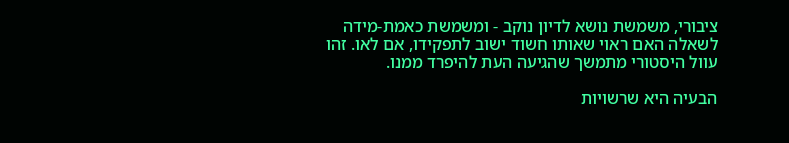ציבורי, משמשת נושא לדיון נוקב - ומשמשת כאמת-מידה לשאלה האם ראוי שאותו חשוד ישוב לתפקידו, אם לאו. זהו עוול היסטורי מתמשך שהגיעה העת להיפרד ממנו.

הבעיה היא שרשויות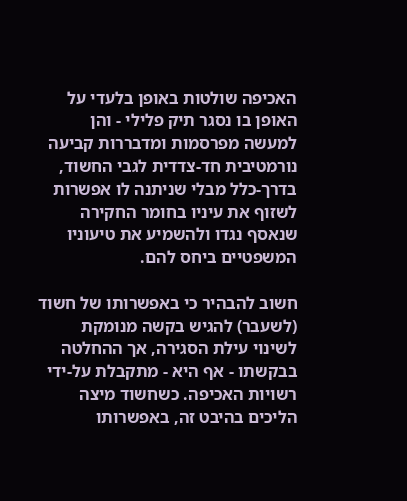האכיפה שולטות באופן בלעדי על האופן בו נסגר תיק פלילי - והן למעשה מפרסמות ומדבררות קביעה נורמטיבית חד-צדדית לגבי החשוד, בדרך-כלל מבלי שניתנה לו אפשרות לשזוף את עיניו בחומר החקירה שנאסף נגדו ולהשמיע את טיעוניו המשפטיים ביחס להם.

חשוב להבהיר כי באפשרותו של חשוד (לשעבר) להגיש בקשה מנומקת לשינוי עילת הסגירה, אך ההחלטה בבקשתו - אף היא - מתקבלת על-ידי רשויות האכיפה. כשחשוד מיצה הליכים בהיבט זה, באפשרותו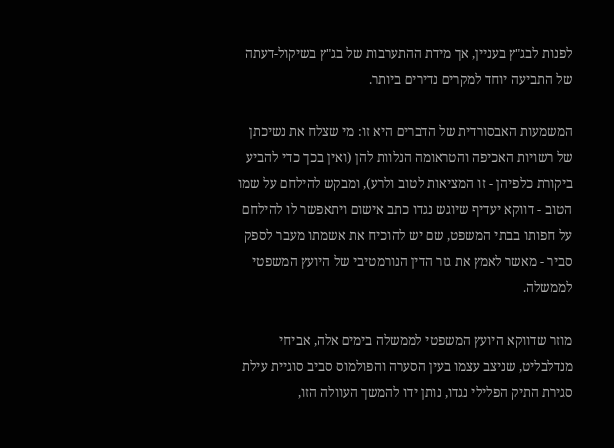לפנות לבג"ץ בעניין, אך מידת ההתערבות של בג"ץ בשיקול-דעתה של התביעה יוחד למקרים נדירים ביותר.

המשמעות האבסורדית של הדברים היא זו: מי שצלח את נשיכתן של רשויות האכיפה והטראומה הנלוות להן (ואין בכך כדי להביע ביקורת כלפיהן - זו המציאות לטוב ולרע), ומבקש להילחם על שמו הטוב - דווקא יעדיף שיוגש נגדו כתב אישום ויתאפשר לו להילחם על חפותו בבתי המשפט, שם יש להוכיח את אשמתו מעבר לספק סביר - מאשר לאמץ את גזר הדין הנורמטיבי של היועץ המשפטי לממשלה.

מוזר שדווקא היועץ המשפטי לממשלה בימים אלה, אביחי מנדלבליט, שניצב עצמו בעין הסערה והפולמוס סביב סוגיית עילת סגירת התיק הפלילי נגדו, נותן ידו להמשך העוולה הזו,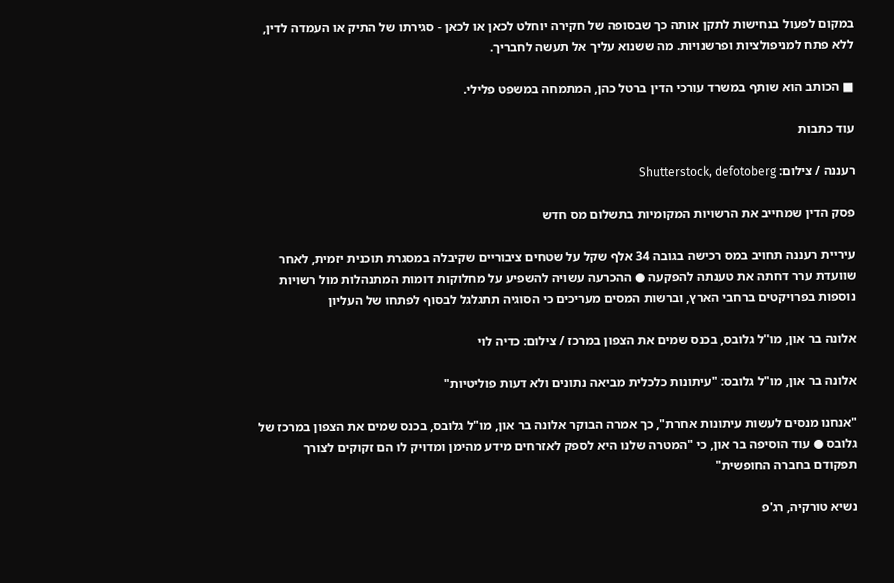במקום לפעול בנחישות לתקן אותה כך שבסופה של חקירה יוחלט לכאן או לכאן - סגירתו של התיק או העמדה לדין, ללא פתח למניפולציות ופרשנויות. מה ששנוא עליך אל תעשה לחבריך.

■ הכותב הוא שותף במשרד עורכי הדין ברטל כהן, המתמחה במשפט פלילי.

עוד כתבות

רעננה / צילום: Shutterstock, defotoberg

פסק הדין שמחייב את הרשויות המקומיות בתשלום מס חדש

עיריית רעננה תחויב במס רכישה בגובה 34 אלף שקל על שטחים ציבוריים שקיבלה במסגרת תוכנית יזמית, לאחר שוועדת ערר דחתה את טענתה להפקעה ● ההכרעה עשויה להשפיע על מחלוקות דומות המתנהלות מול רשויות נוספות בפרויקטים ברחבי הארץ, וברשות המסים מעריכים כי הסוגיה תתגלגל לבסוף לפתחו של העליון

אלונה בר און, מו''ל גלובס, בכנס שמים את הצפון במרכז / צילום: כדיה לוי

אלונה בר און, מו"ל גלובס: "עיתונות כלכלית מביאה נתונים ולא דעות פוליטיות"

"אנחנו מנסים לעשות עיתונות אחרת", כך אמרה הבוקר אלונה בר און, מו"ל גלובס, בכנס שמים את הצפון במרכז של גלובס ● עוד הוסיפה בר און, כי "המטרה שלנו היא לספק לאזרחים מידע מהימן ומדויק לו הם זקוקים לצורך תפקודם בחברה החופשית"

נשיא טורקיה, רג'פ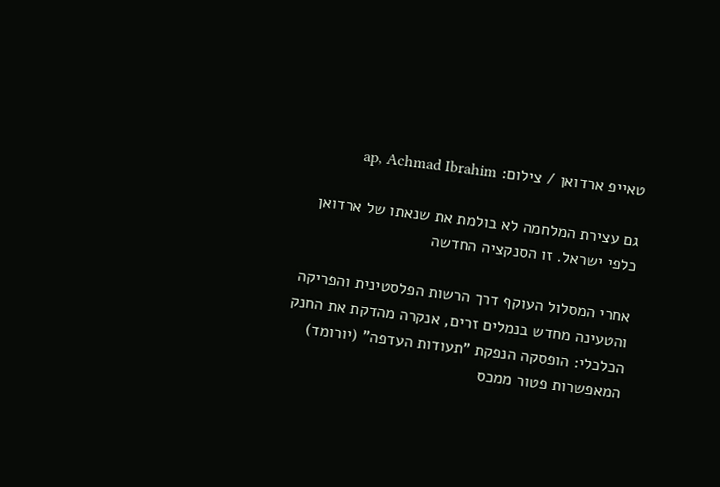טאייפ ארדואן / צילום: ap, Achmad Ibrahim

גם עצירת המלחמה לא בולמת את שנאתו של ארדואן כלפי ישראל. זו הסנקציה החדשה

אחרי המסלול העוקף דרך הרשות הפלסטינית והפריקה והטעינה מחדש בנמלים זרים, אנקרה מהדקת את החנק הכלכלי: הופסקה הנפקת "תעודות העדפה" (יורומד) המאפשרות פטור ממכס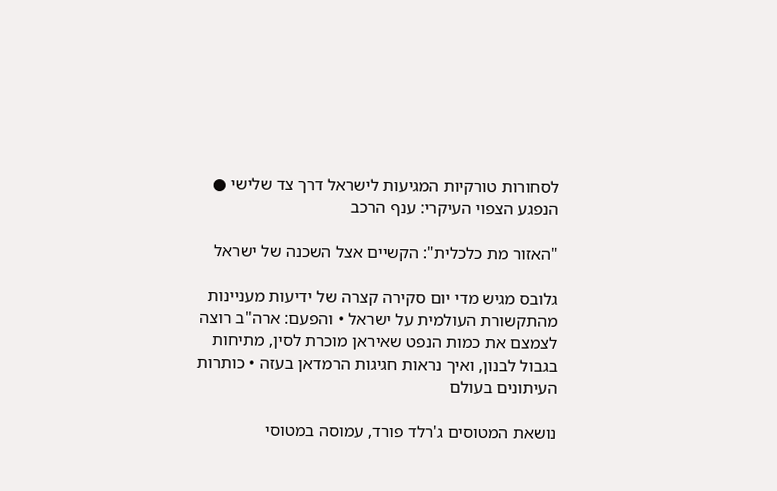לסחורות טורקיות המגיעות לישראל דרך צד שלישי ● הנפגע הצפוי העיקרי: ענף הרכב

"האזור מת כלכלית": הקשיים אצל השכנה של ישראל

גלובס מגיש מדי יום סקירה קצרה של ידיעות מעניינות מהתקשורת העולמית על ישראל • והפעם: ארה"ב רוצה לצמצם את כמות הנפט שאיראן מוכרת לסין, מתיחות בגבול לבנון, ואיך נראות חגיגות הרמדאן בעזה • כותרות העיתונים בעולם

נושאת המטוסים ג'רלד פורד, עמוסה במטוסי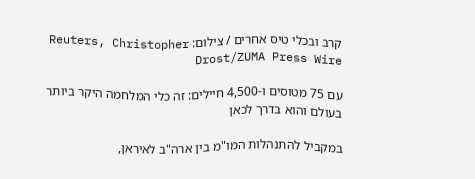קרב ובכלי טיס אחרים / צילום: Reuters, Christopher Drost/ZUMA Press Wire

עם 75 מטוסים ו-4,500 חיילים: זה כלי המלחמה היקר ביותר בעולם והוא בדרך לכאן

במקביל להתנהלות המו"מ בין ארה"ב לאיראן,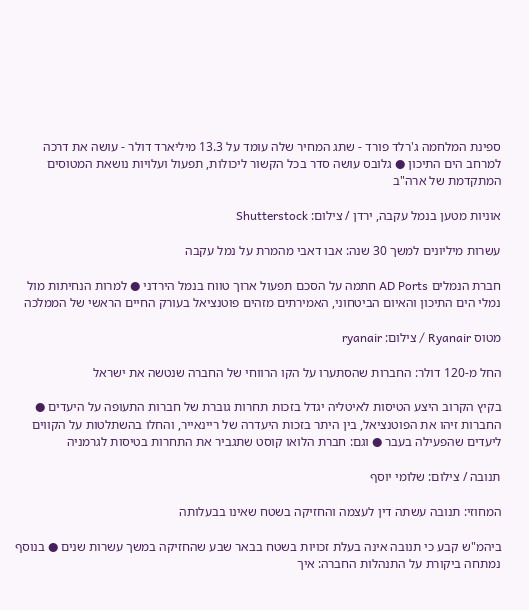ספינת המלחמה ג'רלד פורד - שתג המחיר שלה עומד על 13.3 מיליארד דולר - עושה את דרכה למרחב הים התיכון ● גלובס עושה סדר בכל הקשור ליכולות, תפעול ועלויות נושאת המטוסים המתקדמת של ארה"ב

אוניות מטען בנמל עקבה, ירדן / צילום: Shutterstock

עשרות מיליונים למשך 30 שנה: אבו דאבי מהמרת על נמל עקבה

חברת הנמלים AD Ports חתמה על הסכם תפעול ארוך טווח בנמל הירדני ● למרות הנחיתות מול נמלי הים התיכון והאיום הביטחוני, האמירתים מזהים פוטנציאל בעורק החיים הראשי של הממלכה

מטוס Ryanair / צילום: ryanair

החל מ-120 דולר: החברות שהסתערו על הקו הרווחי של החברה שנטשה את ישראל

בקיץ הקרוב היצע הטיסות לאיטליה יגדל בזכות תחרות גוברת של חברות התעופה על היעדים ● החברות זיהו את הפוטנציאל, בין היתר בזכות היעדרה של ריינאייר, והחלו בהשתלטות על הקווים ליעדים שהפעילה בעבר ● וגם: חברת הלואו קוסט שתגביר את התחרות בטיסות לגרמניה

תנובה / צילום: שלומי יוסף

המחוזי: תנובה עשתה דין לעצמה והחזיקה בשטח שאינו בבעלותה

ביהמ"ש קבע כי תנובה אינה בעלת זכויות בשטח בבאר שבע שהחזיקה במשך עשרות שנים ● בנוסף נמתחה ביקורת על התנהלות החברה: איך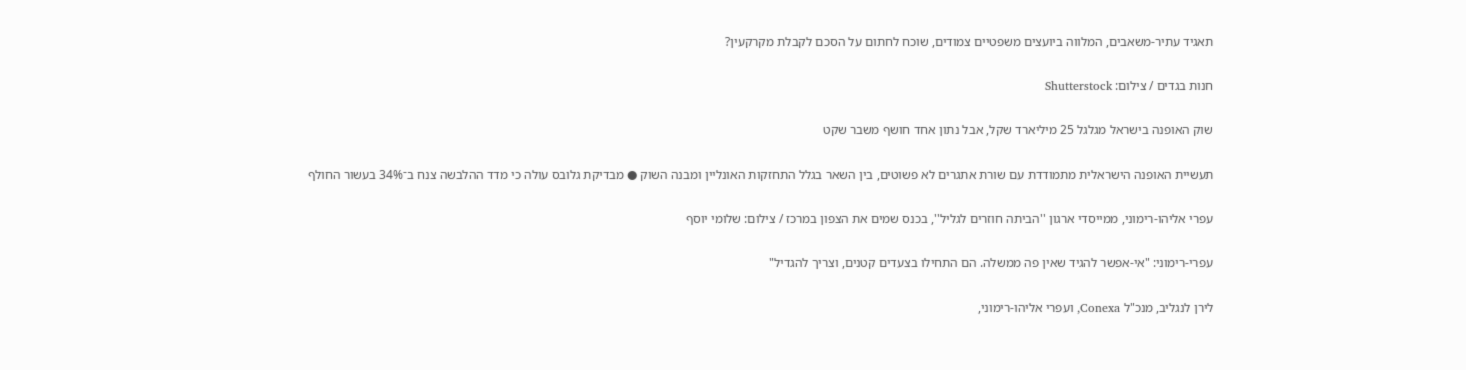תאגיד עתיר-משאבים, המלווה ביועצים משפטיים צמודים, שוכח לחתום על הסכם לקבלת מקרקעין?

חנות בגדים / צילום: Shutterstock

שוק האופנה בישראל מגלגל 25 מיליארד שקל, אבל נתון אחד חושף משבר שקט

תעשיית האופנה הישראלית מתמודדת עם שורת אתגרים לא פשוטים, בין השאר בגלל התחזקות האונליין ומבנה השוק ● מבדיקת גלובס עולה כי מדד ההלבשה צנח ב־34% בעשור החולף

עפרי אליהו-רימוני, ממייסדי ארגון ''הביתה חוזרים לגליל'', בכנס שמים את הצפון במרכז / צילום: שלומי יוסף

עפרי-רימוני: "אי-אפשר להגיד שאין פה ממשלה. הם התחילו בצעדים קטנים, וצריך להגדיל"

לירן לנגליב, מנכ"ל Conexa, ועפרי אליהו-רימוני,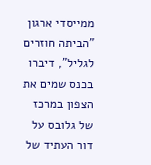ממייסדי ארגון "הביתה חוזרים לגליל", דיברו בכנס שמים את הצפון במרכז של גלובס על דור העתיד של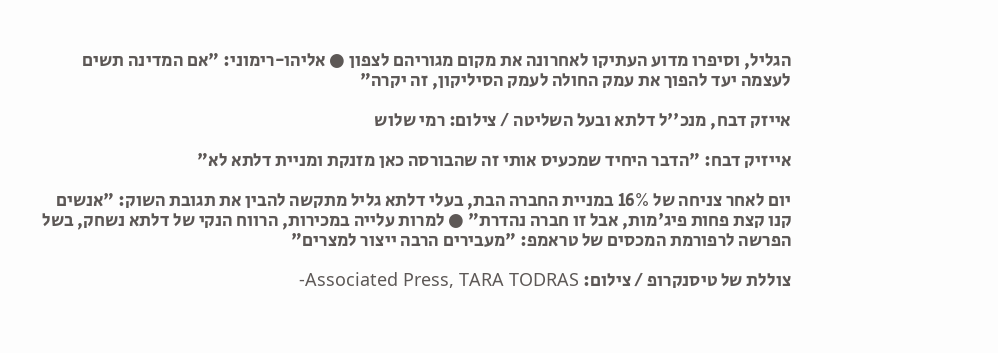הגליל, וסיפרו מדוע העתיקו לאחרונה את מקום מגוריהם לצפון ● אליהו-רימוני: "אם המדינה תשים לעצמה יעד להפוך את עמק החולה לעמק הסיליקון, זה יקרה"

אייזק דבח, מנכ''ל דלתא ובעל השליטה / צילום: רמי שלוש

אייזיק דבח: "הדבר היחיד שמכעיס אותי זה שהבורסה כאן מזנקת ומניית דלתא לא"

יום לאחר צניחה של 16% במניית החברה הבת, בעלי דלתא גליל מתקשה להבין את תגובת השוק: "אנשים קנו קצת פחות פיג'מות, אבל זו חברה נהדרת" ● למרות עלייה במכירות, הרווח הנקי של דלתא נשחק, בשל הפרשה לרפורמת המכסים של טראמפ: "מעבירים הרבה ייצור למצרים"

צוללת של טיסנקרופ / צילום: Associated Press, TARA TODRAS-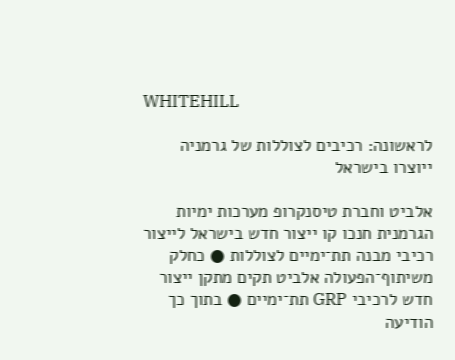WHITEHILL

לראשונה: רכיבים לצוללות של גרמניה ייוצרו בישראל

אלביט וחברת טיסנקרופ מערכות ימיות הגרמנית חנכו קו ייצור חדש בישראל לייצור רכיבי מבנה תת־ימיים לצוללות ● כחלק משיתוף־הפעולה אלביט תקים מתקן ייצור חדש לרכיבי GRP תת־ימיים ● בתוך כך הודיעה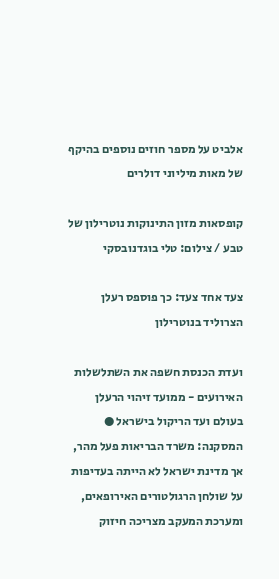אלביט על מספר חוזים נוספים בהיקף של מאות מיליוני דולרים

קופסאות מזון התינוקות נוטרילון של טבע / צילום: טלי בוגדנובסקי

צעד אחד צעד: כך פוספס רעלן הצרוליד בנוטרילון

ועדת הכנסת חשפה את השתלשלות האירועים - ממועד זיהוי הרעלן בעולם ועד הריקול בישראל ● המסקנה: משרד הבריאות פעל מהר, אך מדינת ישראל לא הייתה בעדיפות על שולחן הרגולטורים האירופאים, ומערכת המעקב מצריכה חיזוק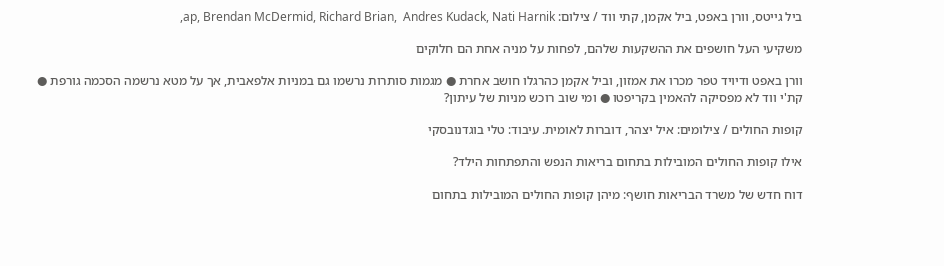ביל גייטס, וורן באפט, ביל אקמן, קתי ווד / צילום: ap, Brendan McDermid, Richard Brian,  Andres Kudack, Nati Harnik,

משקיעי העל חושפים את ההשקעות שלהם, לפחות על מניה אחת הם חלוקים

וורן באפט ודיויד טפר מכרו את אמזון, וביל אקמן כהרגלו חושב אחרת ● מגמות סותרות נרשמו גם במניות אלפאבית, אך על מטא נרשמה הסכמה גורפת ● קת'י ווד לא מפסיקה להאמין בקריפטו ● ומי שוב רוכש מניות של עיתון?

קופות החולים / צילומים: איל יצהר, דוברות לאומית. עיבוד: טלי בוגדנובסקי

אילו קופות החולים המובילות בתחום בריאות הנפש והתפתחות הילד?

דוח חדש של משרד הבריאות חושף: מיהן קופות החולים המובילות בתחום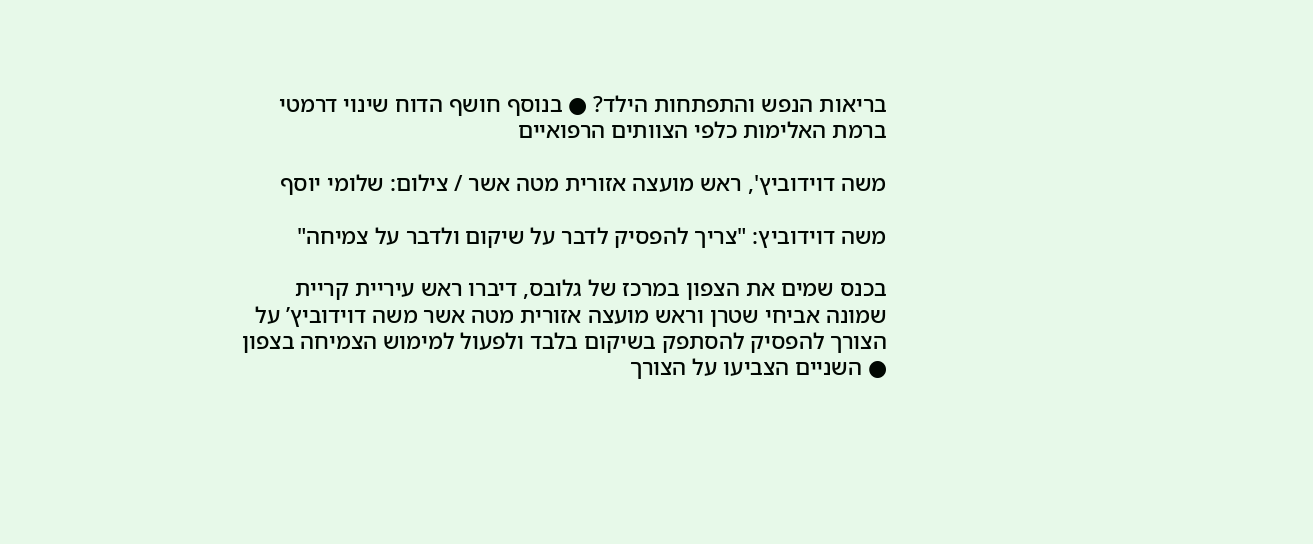בריאות הנפש והתפתחות הילד? ● בנוסף חושף הדוח שינוי דרמטי ברמת האלימות כלפי הצוותים הרפואיים

משה דוידוביץ', ראש מועצה אזורית מטה אשר / צילום: שלומי יוסף

משה דוידוביץ: "צריך להפסיק לדבר על שיקום ולדבר על צמיחה"

בכנס שמים את הצפון במרכז של גלובס, דיברו ראש עיריית קריית שמונה אביחי שטרן וראש מועצה אזורית מטה אשר משה דוידוביץ’ על הצורך להפסיק להסתפק בשיקום בלבד ולפעול למימוש הצמיחה בצפון ● השניים הצביעו על הצורך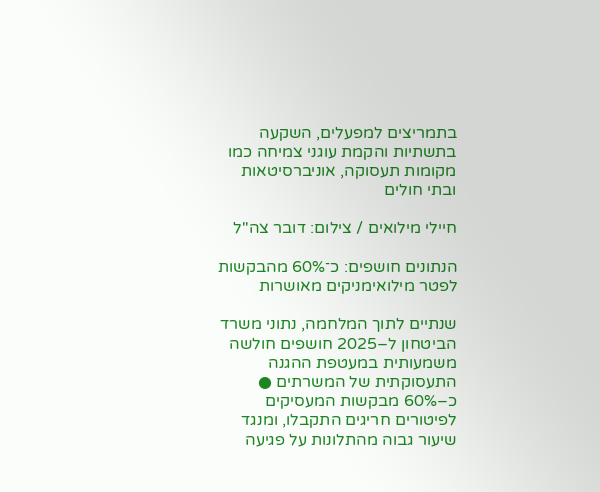בתמריצים למפעלים, השקעה בתשתיות והקמת עוגני צמיחה כמו מקומות תעסוקה, אוניברסיטאות ובתי חולים

חיילי מילואים / צילום: דובר צה''ל

הנתונים חושפים: כ־60% מהבקשות לפטר מילואימניקים מאושרות

שנתיים לתוך המלחמה, נתוני משרד הביטחון ל–2025 חושפים חולשה משמעותית במעטפת ההגנה התעסוקתית של המשרתים ● כ–60% מבקשות המעסיקים לפיטורים חריגים התקבלו, ומנגד שיעור גבוה מהתלונות על פגיעה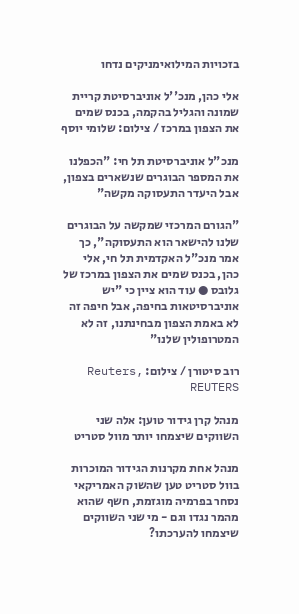בזכויות המילואימניקים נדחו

אלי כהן, מנכ''ל אוניברסיטת קריית שמונה והגליל בהקמה, בכנס שמים את הצפון במרכז / צילום: שלומי יוסף

מנכ"ל אוניברסיטת תל חי: "הכפלנו את המספר הבוגרים שנשארים בצפון, אבל היעדר התעסוקה מקשה"

"הגורם המרכזי שמקשה על הבוגרים שלנו להישאר הוא התעסוקה", כך אמר מנכ"ל האקדמית תל חי, אלי כהן, בכנס שמים את הצפון במרכז של גלובס ● עוד הוא ציין כי "יש אוניברסיטאות בחיפה, אבל חיפה זה לא באמת הצפון מבחינתנו, זה לא המטרופולין שלנו"

רוב סיטורן / צילום: Reuters, REUTERS

מנהל קרן גידור טוען: אלה שני השווקים שיצמחו יותר מוול סטריט

מנהל אחת מקרנות הגידור המוכרות בוול סטריט טען שהשוק האמריקאי נסחר בפרמיה מוגזמת, חשף שהוא מהמר נגדו וגם - מי שני השווקים שיצמחו להערכתו?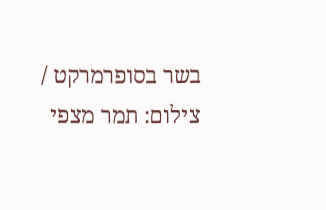בשר בסופרמרקט / צילום: תמר מצפי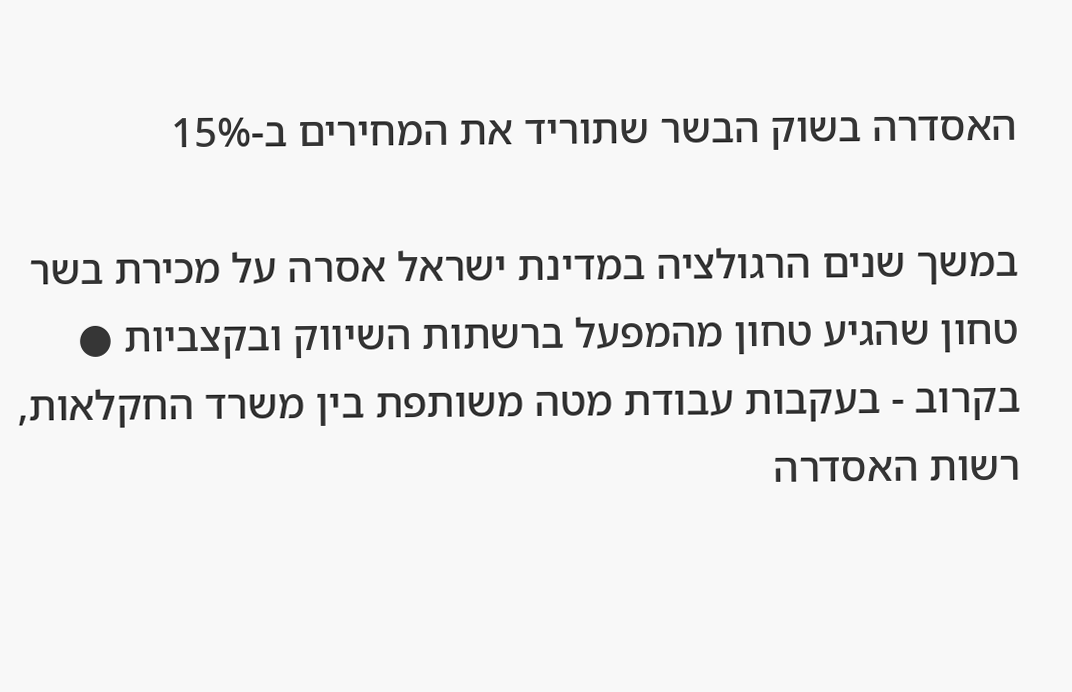האסדרה בשוק הבשר שתוריד את המחירים ב-15%

במשך שנים הרגולציה במדינת ישראל אסרה על מכירת בשר טחון שהגיע טחון מהמפעל ברשתות השיווק ובקצביות ● בקרוב - בעקבות עבודת מטה משותפת בין משרד החקלאות, רשות האסדרה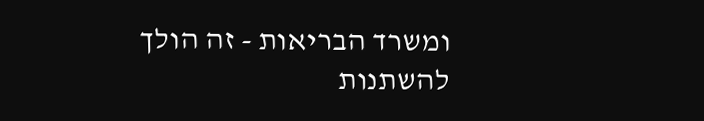ומשרד הבריאות - זה הולך להשתנות